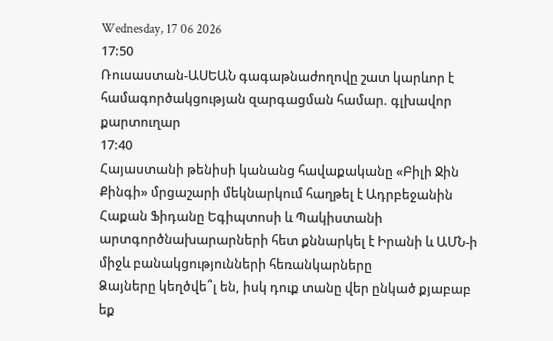Wednesday, 17 06 2026
17:50
Ռուսաստան-ԱՍԵԱՆ գագաթնաժողովը շատ կարևոր է համագործակցության զարգացման համար. գլխավոր քարտուղար
17:40
Հայաստանի թենիսի կանանց հավաքականը «Բիլի Ջին Քինգի» մրցաշարի մեկնարկում հաղթել է Ադրբեջանին
Հաքան Ֆիդանը Եգիպտոսի և Պակիստանի արտգործնախարարների հետ քննարկել է Իրանի և ԱՄՆ-ի միջև բանակցությունների հեռանկարները
Ձայները կեղծվե՞լ են, իսկ դուք տանը վեր ընկած քյաբաբ եք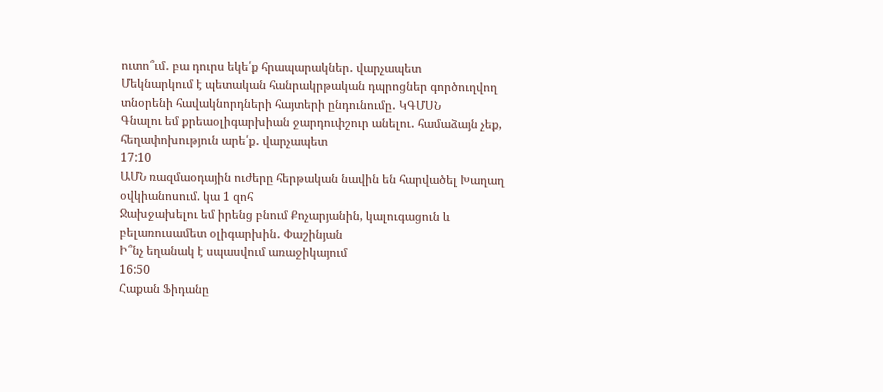ուտո՞ւմ․ բա դուրս եկե՛ք հրապարակներ․ վարչապետ
Մեկնարկում է պետական հանրակրթական դպրոցներ գործուղվող տնօրենի հավակնորդների հայտերի ընդունումը․ ԿԳՄՍՆ
Գնալու եմ քրեաօլիգարխիան ջարդուփշուր անելու․ համաձայն չեք, հեղափոխություն արե՛ք․ վարչապետ
17:10
ԱՄՆ ռազմաօդային ուժերը հերթական նավին են հարվածել Խաղաղ օվկիանոսում. կա 1 զոհ
Ջախջախելու եմ իրենց բնում Քոչարյանին, կալուգացուն և բելառուսամետ օլիգարխին․ Փաշինյան
Ի՞նչ եղանակ է սպասվում առաջիկայում
16:50
Հաքան Ֆիդանը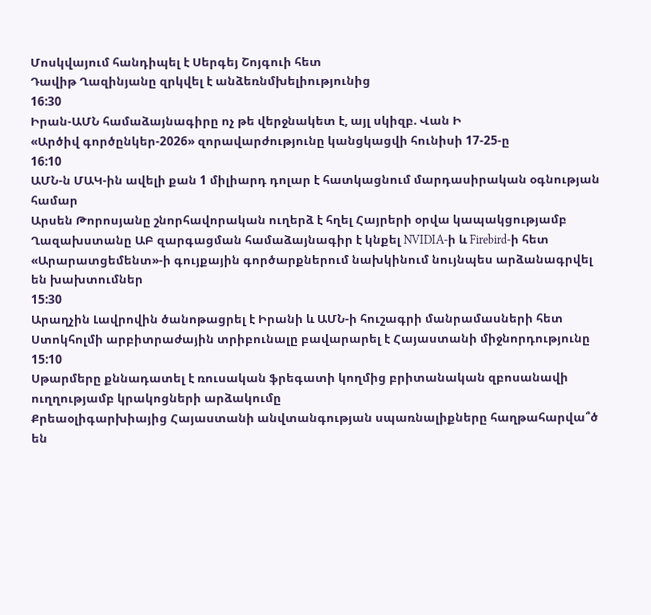Մոսկվայում հանդիպել է Սերգեյ Շոյգուի հետ
Դավիթ Ղազինյանը զրկվել է անձեռնմխելիությունից
16:30
Իրան-ԱՄՆ համաձայնագիրը ոչ թե վերջնակետ է, այլ սկիզբ. Վան Ի
«Արծիվ գործընկեր-2026» զորավարժությունը կանցկացվի հունիսի 17-25-ը
16:10
ԱՄՆ-ն ՄԱԿ-ին ավելի քան 1 միլիարդ դոլար է հատկացնում մարդասիրական օգնության համար
Արսեն Թորոսյանը շնորհավորական ուղերձ է հղել Հայրերի օրվա կապակցությամբ
Ղազախստանը ԱԲ զարգացման համաձայնագիր է կնքել NVIDIA-ի և Firebird-ի հետ
«Արարատցեմենտ»-ի գույքային գործարքներում նախկինում նույնպես արձանագրվել են խախտումներ
15:30
Արաղչին Լավրովին ծանոթացրել է Իրանի և ԱՄՆ-ի հուշագրի մանրամասների հետ
Ստոկհոլմի արբիտրաժային տրիբունալը բավարարել է Հայաստանի միջնորդությունը
15:10
Սթարմերը քննադատել է ռուսական ֆրեգատի կողմից բրիտանական զբոսանավի ուղղությամբ կրակոցների արձակումը
Քրեաօլիգարխիայից Հայաստանի անվտանգության սպառնալիքները հաղթահարվա՞ծ են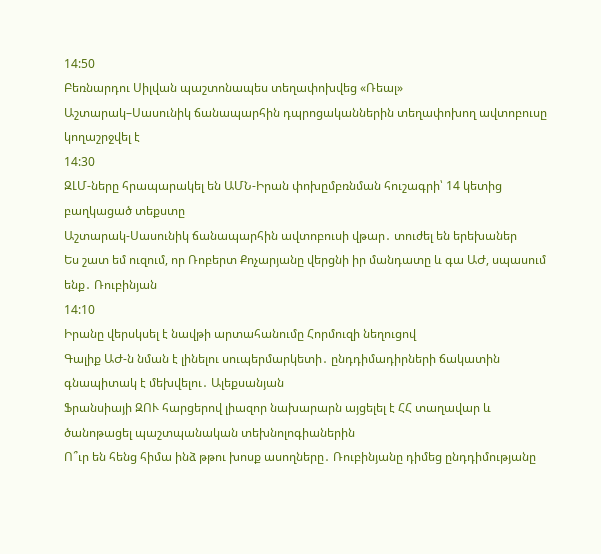14:50
Բեռնարդու Սիլվան պաշտոնապես տեղափոխվեց «Ռեալ»
Աշտարակ–Սասունիկ ճանապարհին դպրոցականներին տեղափոխող ավտոբուսը կողաշրջվել է
14:30
ԶԼՄ-ները հրապարակել են ԱՄՆ-Իրան փոխըմբռնման հուշագրի՝ 14 կետից բաղկացած տեքստը
Աշտարակ-Սասունիկ ճանապարհին ավտոբուսի վթար․ տուժել են երեխաներ
Ես շատ եմ ուզում, որ Ռոբերտ Քոչարյանը վերցնի իր մանդատը և գա ԱԺ, սպասում ենք․ Ռուբինյան
14:10
Իրանը վերսկսել է նավթի արտահանումը Հորմուզի նեղուցով
Գալիք ԱԺ-ն նման է լինելու սուպերմարկետի․ ընդդիմադիրների ճակատին գնապիտակ է մեխվելու․ Ալեքսանյան
Ֆրանսիայի ԶՈՒ հարցերով լիազոր նախարարն այցելել է ՀՀ տաղավար և ծանոթացել պաշտպանական տեխնոլոգիաներին
Ո՞ւր են հենց հիմա ինձ թթու խոսք ասողները․ Ռուբինյանը դիմեց ընդդիմությանը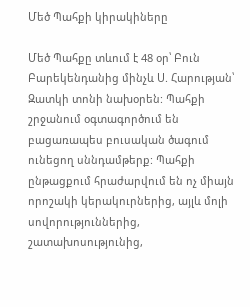Մեծ Պահքի կիրակիները

Մեծ Պահքը տևում է 48 օր՝ Բուն Բարեկենդանից մինչև Ս. Հարության՝ Զատկի տոնի նախօրեն: Պահքի շրջանում օգտագործում են բացառապես բուսական ծագում ունեցող սննդամթերք: Պահքի ընթացքում հրաժարվում են ոչ միայն որոշակի կերակուրներից, այլև մոլի սովորություններից, շատախոսությունից,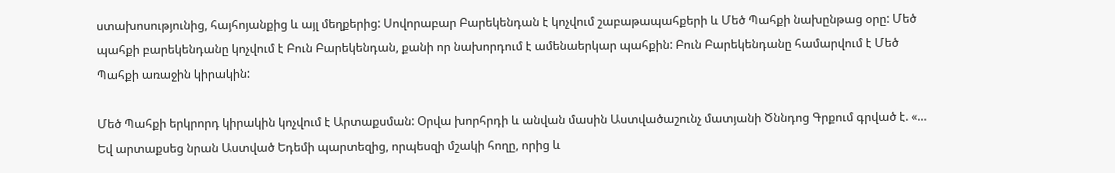ստախոսությունից, հայհոյանքից և այլ մեղքերից: Սովորաբար Բարեկենդան է կոչվում շաբաթապահքերի և Մեծ Պահքի նախընթաց օրը: Մեծ պահքի բարեկենդանը կոչվում է Բուն Բարեկենդան, քանի որ նախորդում է ամենաերկար պահքին: Բուն Բարեկենդանը համարվում է Մեծ Պահքի առաջին կիրակին:

Մեծ Պահքի երկրորդ կիրակին կոչվում է Արտաքսման: Օրվա խորհրդի և անվան մասին Աստվածաշունչ մատյանի Ծննդոց Գրքում գրված է. «… Եվ արտաքսեց նրան Աստված Եդեմի պարտեզից, որպեսզի մշակի հողը, որից և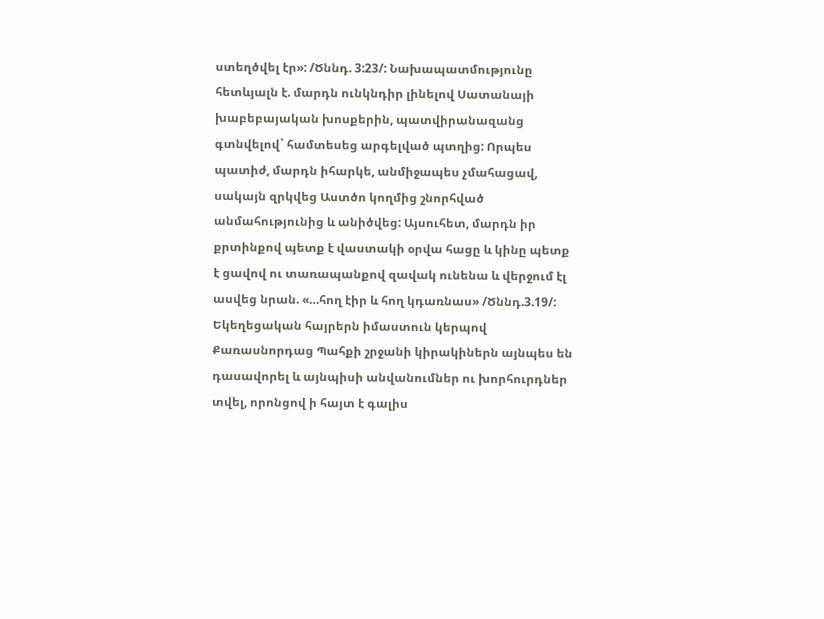ստեղծվել էր»: /Ծննդ. 3:23/: Նախապատմությունը հետևյալն է. մարդն ունկնդիր լինելով Սատանայի խաբեբայական խոսքերին, պատվիրանազանց գտնվելով` համտեսեց արգելված պտղից: Որպես պատիժ, մարդն իհարկե, անմիջապես չմահացավ, սակայն զրկվեց Աստծո կողմից շնորհված անմահությունից և անիծվեց: Այսուհետ, մարդն իր քրտինքով պետք է վաստակի օրվա հացը և կինը պետք է ցավով ու տառապանքով զավակ ունենա և վերջում էլ ասվեց նրան. «…հող էիր և հող կդառնաս» /Ծննդ.3.19/: Եկեղեցական հայրերն իմաստուն կերպով Քառասնորդաց Պահքի շրջանի կիրակիներն այնպես են դասավորել և այնպիսի անվանումներ ու խորհուրդներ տվել, որոնցով ի հայտ է գալիս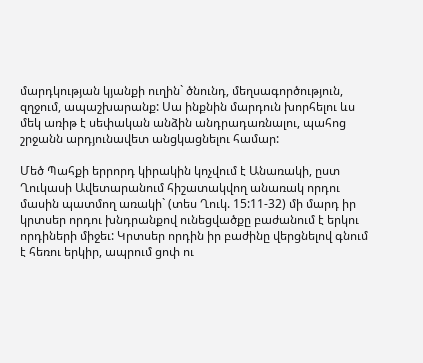մարդկության կյանքի ուղին` ծնունդ, մեղսագործություն, զղջում, ապաշխարանք: Սա ինքնին մարդուն խորհելու ևս մեկ առիթ է սեփական անձին անդրադառնալու, պահոց շրջանն արդյունավետ անցկացնելու համար:

Մեծ Պահքի երրորդ կիրակին կոչվում է Անառակի, ըստ Ղուկասի Ավետարանում հիշատակվող անառակ որդու մասին պատմող առակի` (տես Ղուկ. 15:11-32) մի մարդ իր կրտսեր որդու խնդրանքով ունեցվածքը բաժանում է երկու որդիների միջեւ: Կրտսեր որդին իր բաժինը վերցնելով գնում է հեռու երկիր, ապրում ցոփ ու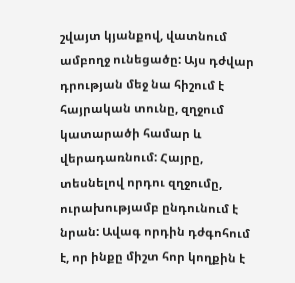շվայտ կյանքով, վատնում ամբողջ ունեցածը: Այս դժվար դրության մեջ նա հիշում է հայրական տունը, զղջում կատարածի համար և վերադառնում: Հայրը, տեսնելով որդու զղջումը, ուրախությամբ ընդունում է նրան: Ավագ որդին դժգոհում է, որ ինքը միշտ հոր կողքին է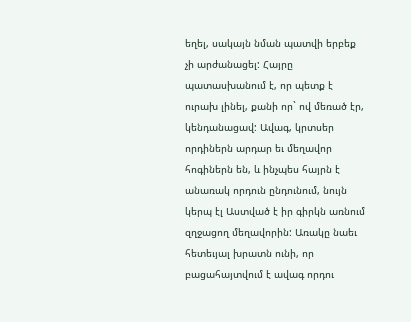եղել, սակայն նման պատվի երբեք չի արժանացել: Հայրը պատասխանում է, որ պետք է ուրախ լինել, քանի որ` ով մեռած էր, կենդանացավ: Ավագ, կրտսեր որդիներն արդար եւ մեղավոր հոգիներն են, և ինչպես հայրն է անառակ որդուն ընդունում, նույն կերպ էլ Աստված է իր գիրկն առնում զղջացող մեղավորին: Առակը նաեւ հետեւյալ խրատն ունի, որ բացահայտվում է ավագ որդու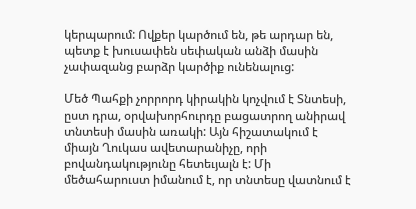կերպարում: Ովքեր կարծում են, թե արդար են, պետք է խուսափեն սեփական անձի մասին չափազանց բարձր կարծիք ունենալուց:

Մեծ Պահքի չորրորդ կիրակին կոչվում է Տնտեսի, ըստ դրա, օրվախորհուրդը բացատրող անիրավ տնտեսի մասին առակի: Այն հիշատակում է միայն Ղուկաս ավետարանիչը, որի բովանդակությունը հետեւյալն է: Մի մեծահարուստ իմանում է, որ տնտեսը վատնում է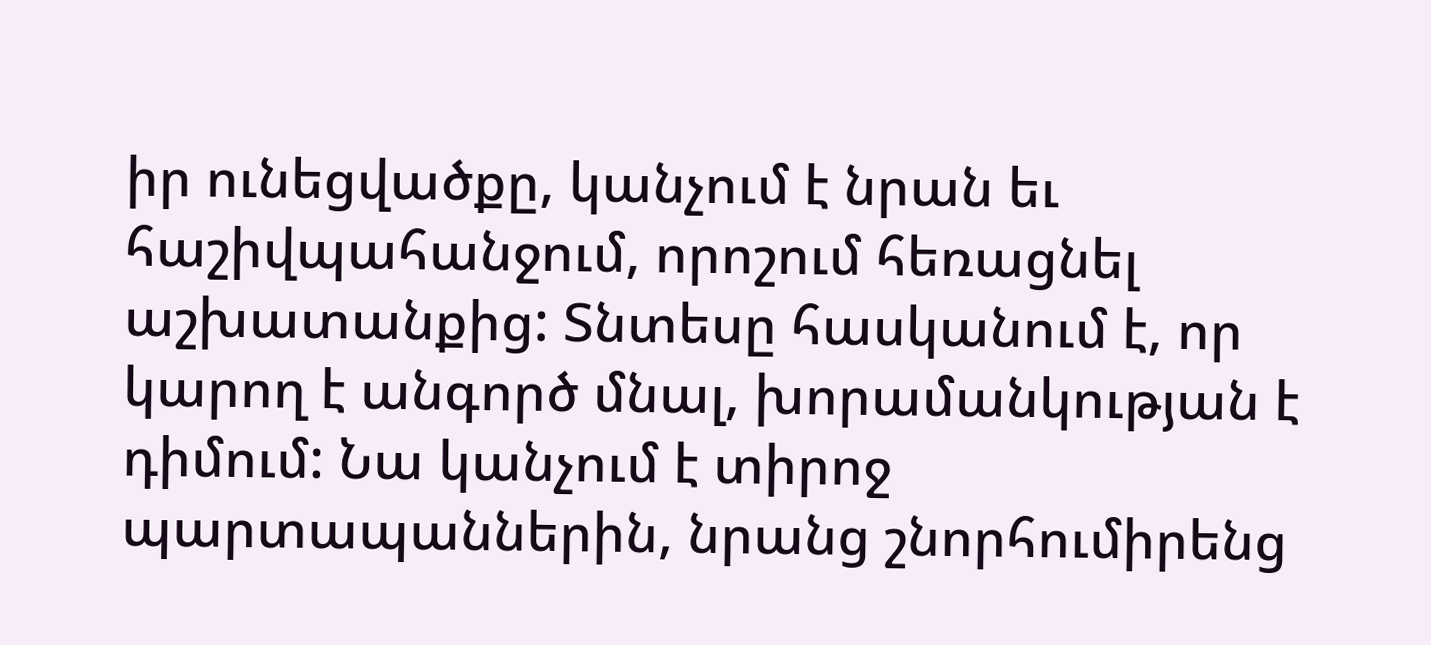իր ունեցվածքը, կանչում է նրան եւ հաշիվպահանջում, որոշում հեռացնել աշխատանքից: Տնտեսը հասկանում է, որ կարող է անգործ մնալ, խորամանկության է դիմում: Նա կանչում է տիրոջ պարտապաններին, նրանց շնորհումիրենց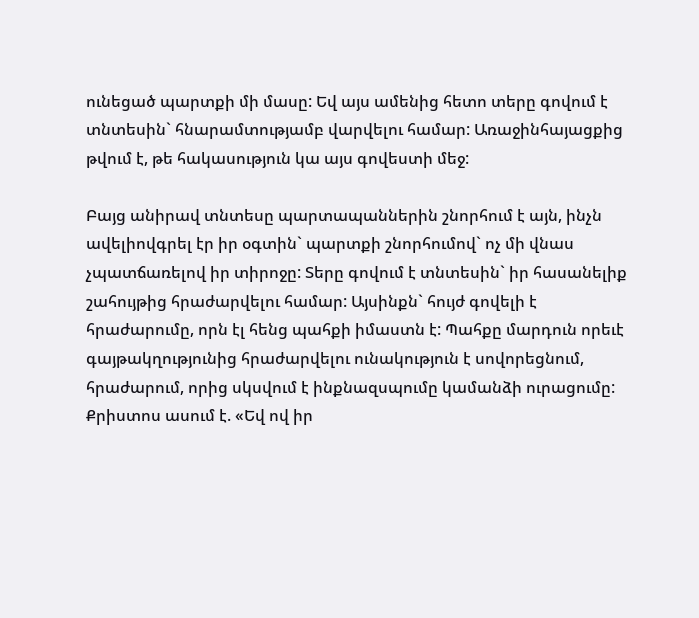ունեցած պարտքի մի մասը: Եվ այս ամենից հետո տերը գովում է տնտեսին` հնարամտությամբ վարվելու համար: Առաջինհայացքից թվում է, թե հակասություն կա այս գովեստի մեջ:

Բայց անիրավ տնտեսը պարտապաններին շնորհում է այն, ինչն ավելիովգրել էր իր օգտին` պարտքի շնորհումով` ոչ մի վնաս չպատճառելով իր տիրոջը: Տերը գովում է տնտեսին` իր հասանելիք շահույթից հրաժարվելու համար: Այսինքն` հույժ գովելի է հրաժարումը, որն էլ հենց պահքի իմաստն է: Պահքը մարդուն որեւէ գայթակղությունից հրաժարվելու ունակություն է սովորեցնում, հրաժարում, որից սկսվում է ինքնազսպումը կամանձի ուրացումը: Քրիստոս ասում է. «Եվ ով իր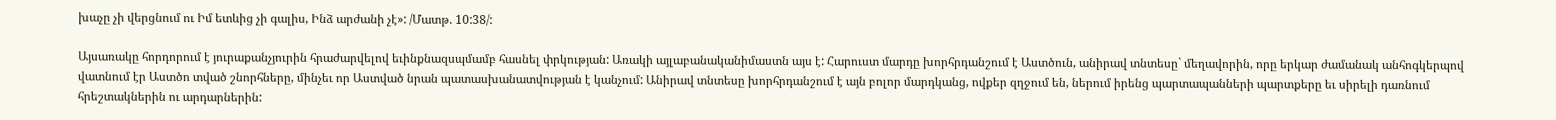խաչը չի վերցնում ու Իմ ետևից չի գալիս, Ինձ արժանի չէ»: /Մատթ. 10:38/:

Այսառակը հորդորում է յուրաքանչյուրին հրաժարվելով եւինքնազսպմամբ հասնել փրկության: Առակի այլաբանականիմաստն այս է: Հարուստ մարդը խորհրդանշում է Աստծուն, անիրավ տնտեսը` մեղավորին, որը երկար ժամանակ անհոգկերպով վատնում էր Աստծո տված շնորհները, մինչեւ որ Աստված նրան պատասխանատվության է կանչում: Անիրավ տնտեսը խորհրդանշում է այն բոլոր մարդկանց, ովքեր զղջում են, ներում իրենց պարտապանների պարտքերը եւ սիրելի դառնում հրեշտակներին ու արդարներին: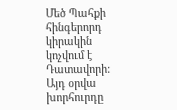Մեծ Պահքի հինգերորդ կիրակին կոչվում է Դատավորի: Այդ օրվա խորհուրդը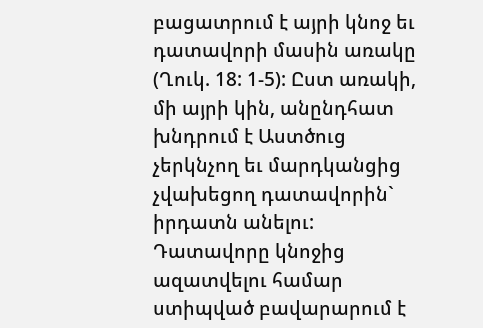բացատրում է այրի կնոջ եւ դատավորի մասին առակը (Ղուկ. 18: 1-5): Ըստ առակի, մի այրի կին, անընդհատ խնդրում է Աստծուց չերկնչող եւ մարդկանցից չվախեցող դատավորին` իրդատն անելու: Դատավորը կնոջից ազատվելու համար ստիպված բավարարում է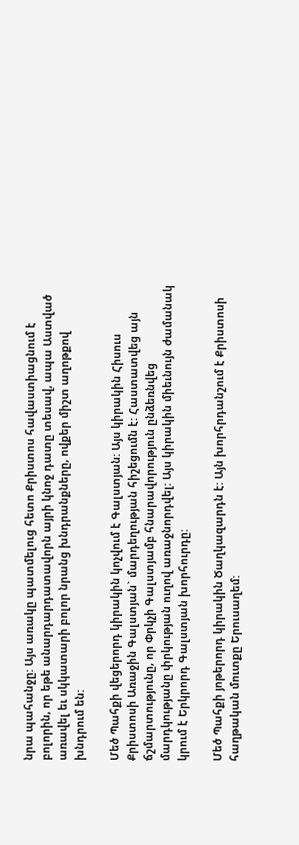նրա պահանջը: Այս առակը պատմելուց հետո Քրիստոս հավաստիացնում է բոլորին, որ եթե անարդարդատավորն այրի կնոջ դատը տեսավ, ապա Աստված առավել եւ սկկատարի բոլոր նրանց խնդրանքները, ովքեր միշտ աղոթքով խնդրում են:

Մեծ Պահքի վեցերորդ կիրակին կոչվում է Գալստյան: Այս կիրակին Հիսուս Քրիստոսի Առաջին Գալստյան` մարդեղության հիշեցումն է: Հաստատվեց այն ճշմարտությունը, որ Փրկչի Գալստյամբ հնարավորություն ընձեռնվեց մարդկությանը փրկության ուղով առաջնորդվել: Այս կիրակին միեւնույն ժամանակ կրում է Երկրորդ Գալստյան խորհուրդը:

Մեծ Պահքի յոթերորդ կիրակին Ծաղկազարդն է: Այն խորհրդանշում է Քրիստոսի հաղթական մուտքը Երուսաղեմ: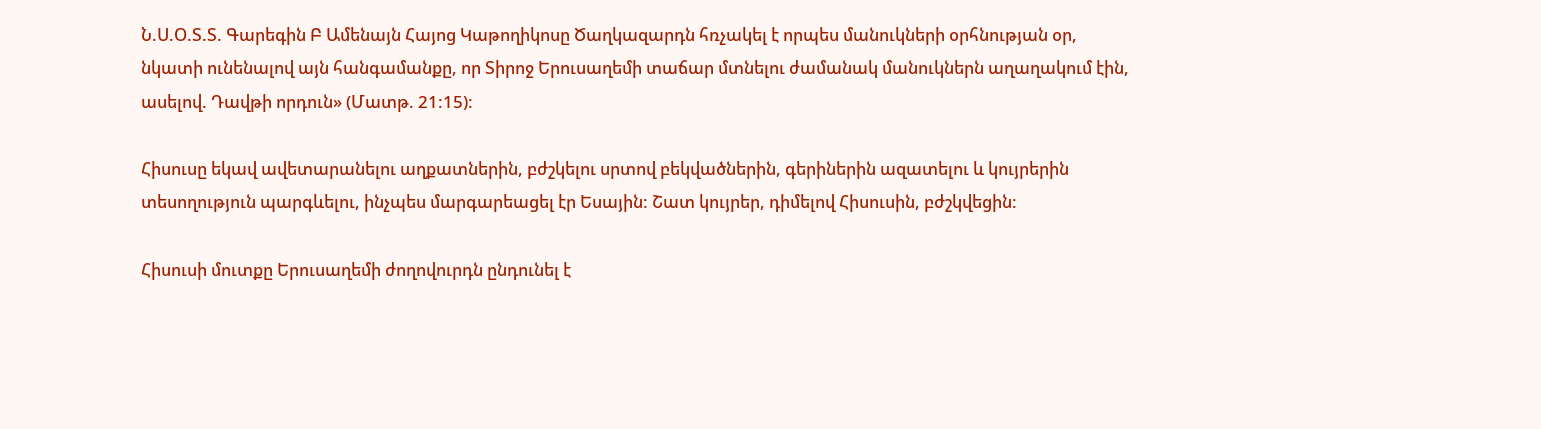Ն.Ս.Օ.Տ.Տ. Գարեգին Բ Ամենայն Հայոց Կաթողիկոսը Ծաղկազարդն հռչակել է որպես մանուկների օրհնության օր, նկատի ունենալով այն հանգամանքը, որ Տիրոջ Երուսաղեմի տաճար մտնելու ժամանակ մանուկներն աղաղակում էին, ասելով. Դավթի որդուն» (Մատթ. 21:15):

Հիսուսը եկավ ավետարանելու աղքատներին, բժշկելու սրտով բեկվածներին, գերիներին ազատելու և կույրերին տեսողություն պարգևելու, ինչպես մարգարեացել էր Եսային: Շատ կույրեր, դիմելով Հիսուսին, բժշկվեցին:

Հիսուսի մուտքը Երուսաղեմի ժողովուրդն ընդունել է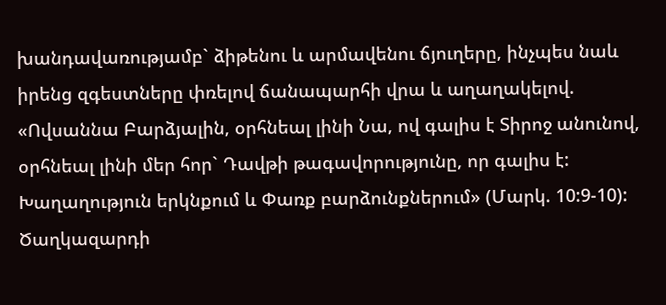խանդավառությամբ` ձիթենու և արմավենու ճյուղերը, ինչպես նաև իրենց զգեստները փռելով ճանապարհի վրա և աղաղակելով. «Ովսաննա Բարձյալին, օրհնեալ լինի Նա, ով գալիս է Տիրոջ անունով, օրհնեալ լինի մեր հոր` Դավթի թագավորությունը, որ գալիս է: Խաղաղություն երկնքում և Փառք բարձունքներում» (Մարկ. 10:9-10): Ծաղկազարդի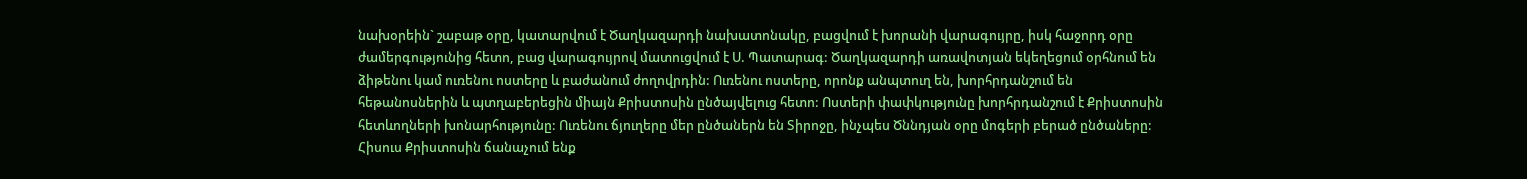նախօրեին` շաբաթ օրը, կատարվում է Ծաղկազարդի նախատոնակը, բացվում է խորանի վարագույրը, իսկ հաջորդ օրը ժամերգությունից հետո, բաց վարագույրով մատուցվում է Ս. Պատարագ: Ծաղկազարդի առավոտյան եկեղեցում օրհնում են ձիթենու կամ ուռենու ոստերը և բաժանում ժողովրդին: Ուռենու ոստերը, որոնք անպտուղ են, խորհրդանշում են հեթանոսներին և պտղաբերեցին միայն Քրիստոսին ընծայվելուց հետո: Ոստերի փափկությունը խորհրդանշում է Քրիստոսին հետևողների խոնարհությունը: Ուռենու ճյուղերը մեր ընծաներն են Տիրոջը, ինչպես Ծննդյան օրը մոգերի բերած ընծաները: Հիսուս Քրիստոսին ճանաչում ենք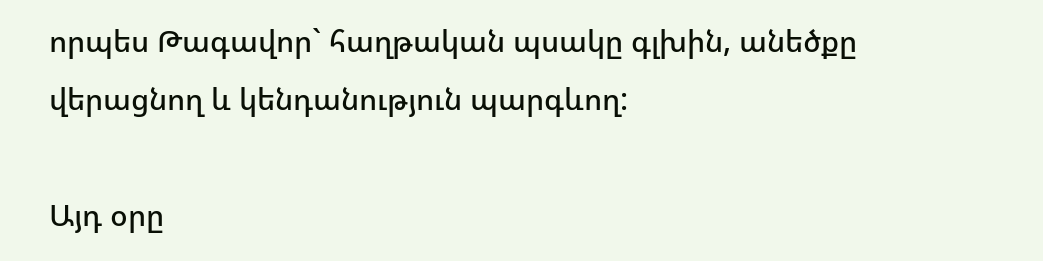որպես Թագավոր` հաղթական պսակը գլխին, անեծքը վերացնող և կենդանություն պարգևող:

Այդ օրը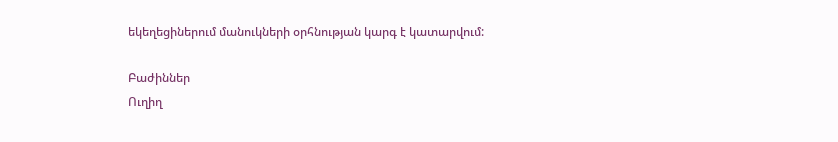եկեղեցիներում մանուկների օրհնության կարգ է կատարվում:

Բաժիններ
Ուղիղ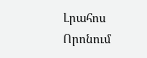Լրահոս
Որոնում